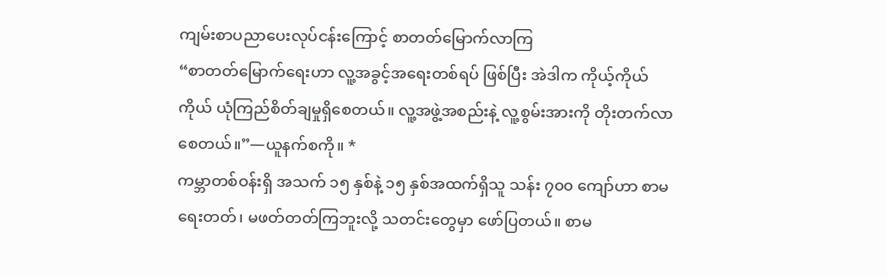ကျမ်းစာပညာပေးလုပ်ငန်းကြောင့် စာတတ်မြောက်လာကြ
“စာတတ်မြောက်ရေးဟာ လူ့အခွင့်အရေးတစ်ရပ် ဖြစ်ပြီး အဲဒါက ကိုယ့်ကိုယ်ကိုယ် ယုံကြည်စိတ်ချမှုရှိစေတယ်။ လူ့အဖွဲ့အစည်းနဲ့ လူ့စွမ်းအားကို တိုးတက်လာစေတယ်။”—ယူနက်စကို။ *
ကမ္ဘာတစ်ဝန်းရှိ အသက် ၁၅ နှစ်နဲ့ ၁၅ နှစ်အထက်ရှိသူ သန်း ၇၀၀ ကျော်ဟာ စာမရေးတတ်၊ မဖတ်တတ်ကြဘူးလို့ သတင်းတွေမှာ ဖော်ပြတယ်။ စာမ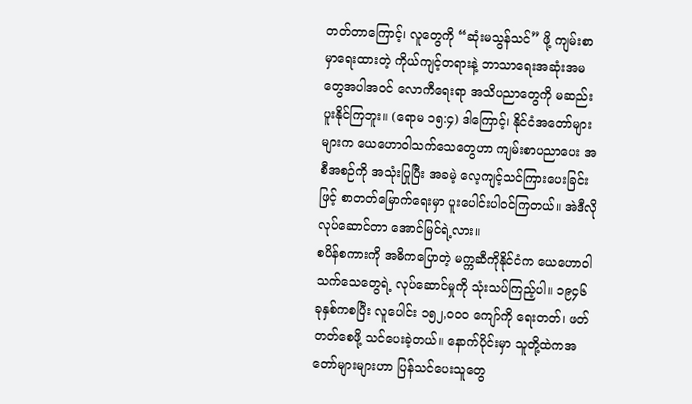တတ်တာကြောင့်၊ လူတွေကို “ဆုံးမသွန်သင်” ဖို့ ကျမ်းစာမှာရေးထားတဲ့ ကိုယ်ကျင့်တရားနဲ့ ဘာသာရေးအဆုံးအမတွေအပါအဝင် လောကီရေးရာ အသိပညာတွေကို မဆည်းပူးနိုင်ကြဘူး။ (ရောမ ၁၅:၄) ဒါကြောင့်၊ နိုင်ငံအတော်များများက ယေဟောဝါသက်သေတွေဟာ ကျမ်းစာပညာပေး အစီအစဉ်ကို အသုံးပြုပြီး အခမဲ့ လေ့ကျင့်သင်ကြားပေးခြင်းဖြင့် စာတတ်မြောက်ရေးမှာ ပူးပေါင်းပါဝင်ကြတယ်။ အဲဒီလိုလုပ်ဆောင်တာ အောင်မြင်ရဲ့လား။
စပိန်စကားကို အဓိကပြောတဲ့ မက္ကဆီကိုနိုင်ငံက ယေဟောဝါသက်သေတွေရဲ့ လုပ်ဆောင်မှုကို သုံးသပ်ကြည့်ပါ။ ၁၉၄၆ ခုနှစ်ကစပြီး လူပေါင်း ၁၅၂,၀၀၀ ကျော်ကို ရေးတတ်၊ ဖတ်တတ်စေဖို့ သင်ပေးခဲ့တယ်။ နောက်ပိုင်းမှာ သူတို့ထဲကအတော်များများဟာ ပြန်သင်ပေးသူတွေ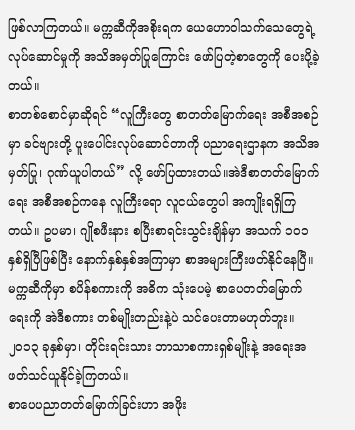ဖြစ်လာကြတယ်။ မက္ကဆီကိုအစိုးရက ယေဟောဝါသက်သေတွေရဲ့ လုပ်ဆောင်မှုကို အသိအမှတ်ပြုကြောင်း ဖော်ပြတဲ့စာတွေကို ပေးပို့ခဲ့တယ်။
စာတစ်စောင်မှာဆိုရင် “လူကြီးတွေ စာတတ်မြောက်ရေး အစီအစဉ်မှာ ခင်ဗျားတို့ ပူးပေါင်းလုပ်ဆောင်တာကို ပညာရေးဌာနက အသိအမှတ်ပြု၊ ဂုဏ်ယူပါတယ်” လို့ ဖော်ပြထားတယ်။အဲဒီစာတတ်မြောက်ရေး အစီအစဉ်ကနေ လူကြီးရော လူငယ်တွေပါ အကျိုးရရှိကြတယ်။ ဥပမာ၊ ဂျိုစဖီးနား စပြီးစာရင်းသွင်းချိန်မှာ အသက် ၁၀၁ နှစ်ရှိပြီဖြစ်ပြီး နောက်နှစ်နှစ်အကြာမှာ စာအများကြီးဖတ်နိုင်နေပြီ။
မက္ကဆီကိုမှာ စပိန်စကားကို အဓိက သုံးပေမဲ့ စာပေတတ်မြောက်ရေးကို အဲဒီစကား တစ်မျိုးတည်းနဲ့ပဲ သင်ပေးတာမဟုတ်ဘူး။ ၂၀၁၃ ခုနှစ်မှာ၊ တိုင်းရင်းသား ဘာသာစကားရှစ်မျိုးနဲ့ အရေးအဖတ်သင်ယူနိုင်ခဲ့ကြတယ်။
စာပေပညာတတ်မြောက်ခြင်းဟာ အဖိုး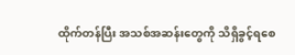ထိုက်တန်ပြီး အသစ်အဆန်းတွေကို သိရှိခွင့်ရစေ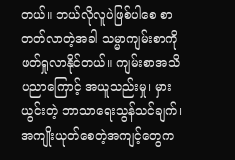တယ်။ ဘယ်လိုလူပဲဖြစ်ပါစေ စာတတ်လာတဲ့အခါ သမ္မာကျမ်းစာကို ဖတ်ရှုလာနိုင်တယ်။ ကျမ်းစာအသိပညာကြောင့် အယူသည်းမှု၊ မှားယွင်းတဲ့ ဘာသာရေးသွန်သင်ချက်၊ အကျိုးယုတ်စေတဲ့အကျင့်တွေက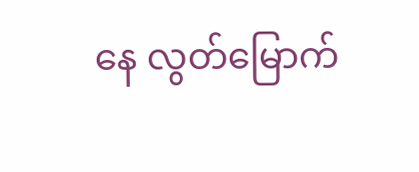နေ လွတ်မြောက်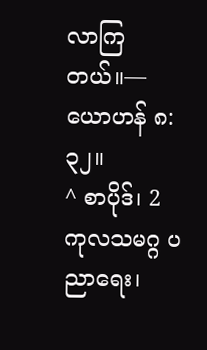လာကြတယ်။—ယောဟန် ၈:၃၂။
^ စာပိုဒ်၊ 2 ကုလသမဂ္ဂ ပညာရေး၊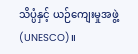သိပ္ပံနှင့် ယဉ်ကျေးမှုအဖွဲ့ (UNESCO)။